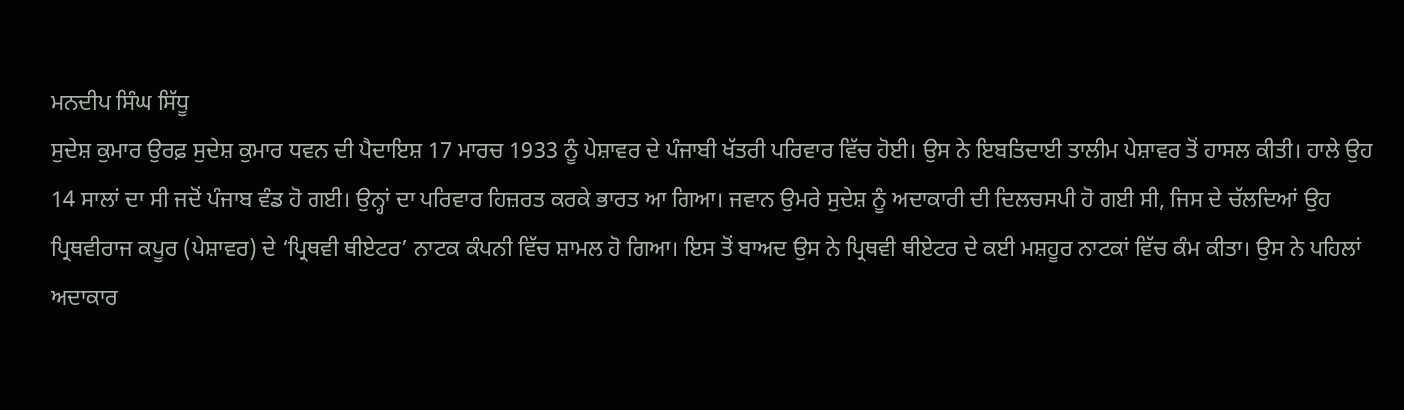ਮਨਦੀਪ ਸਿੰਘ ਸਿੱਧੂ
ਸੁਦੇਸ਼ ਕੁਮਾਰ ਉਰਫ਼ ਸੁਦੇਸ਼ ਕੁਮਾਰ ਧਵਨ ਦੀ ਪੈਦਾਇਸ਼ 17 ਮਾਰਚ 1933 ਨੂੰ ਪੇਸ਼ਾਵਰ ਦੇ ਪੰਜਾਬੀ ਖੱਤਰੀ ਪਰਿਵਾਰ ਵਿੱਚ ਹੋਈ। ਉਸ ਨੇ ਇਬਤਿਦਾਈ ਤਾਲੀਮ ਪੇਸ਼ਾਵਰ ਤੋਂ ਹਾਸਲ ਕੀਤੀ। ਹਾਲੇ ਉਹ 14 ਸਾਲਾਂ ਦਾ ਸੀ ਜਦੋਂ ਪੰਜਾਬ ਵੰਡ ਹੋ ਗਈ। ਉਨ੍ਹਾਂ ਦਾ ਪਰਿਵਾਰ ਹਿਜ਼ਰਤ ਕਰਕੇ ਭਾਰਤ ਆ ਗਿਆ। ਜਵਾਨ ਉਮਰੇ ਸੁਦੇਸ਼ ਨੂੰ ਅਦਾਕਾਰੀ ਦੀ ਦਿਲਚਸਪੀ ਹੋ ਗਈ ਸੀ, ਜਿਸ ਦੇ ਚੱਲਦਿਆਂ ਉਹ ਪ੍ਰਿਥਵੀਰਾਜ ਕਪੂਰ (ਪੇਸ਼ਾਵਰ) ਦੇ ‘ਪ੍ਰਿਥਵੀ ਥੀਏਟਰ’ ਨਾਟਕ ਕੰਪਨੀ ਵਿੱਚ ਸ਼ਾਮਲ ਹੋ ਗਿਆ। ਇਸ ਤੋਂ ਬਾਅਦ ਉਸ ਨੇ ਪ੍ਰਿਥਵੀ ਥੀਏਟਰ ਦੇ ਕਈ ਮਸ਼ਹੂਰ ਨਾਟਕਾਂ ਵਿੱਚ ਕੰਮ ਕੀਤਾ। ਉਸ ਨੇ ਪਹਿਲਾਂ ਅਦਾਕਾਰ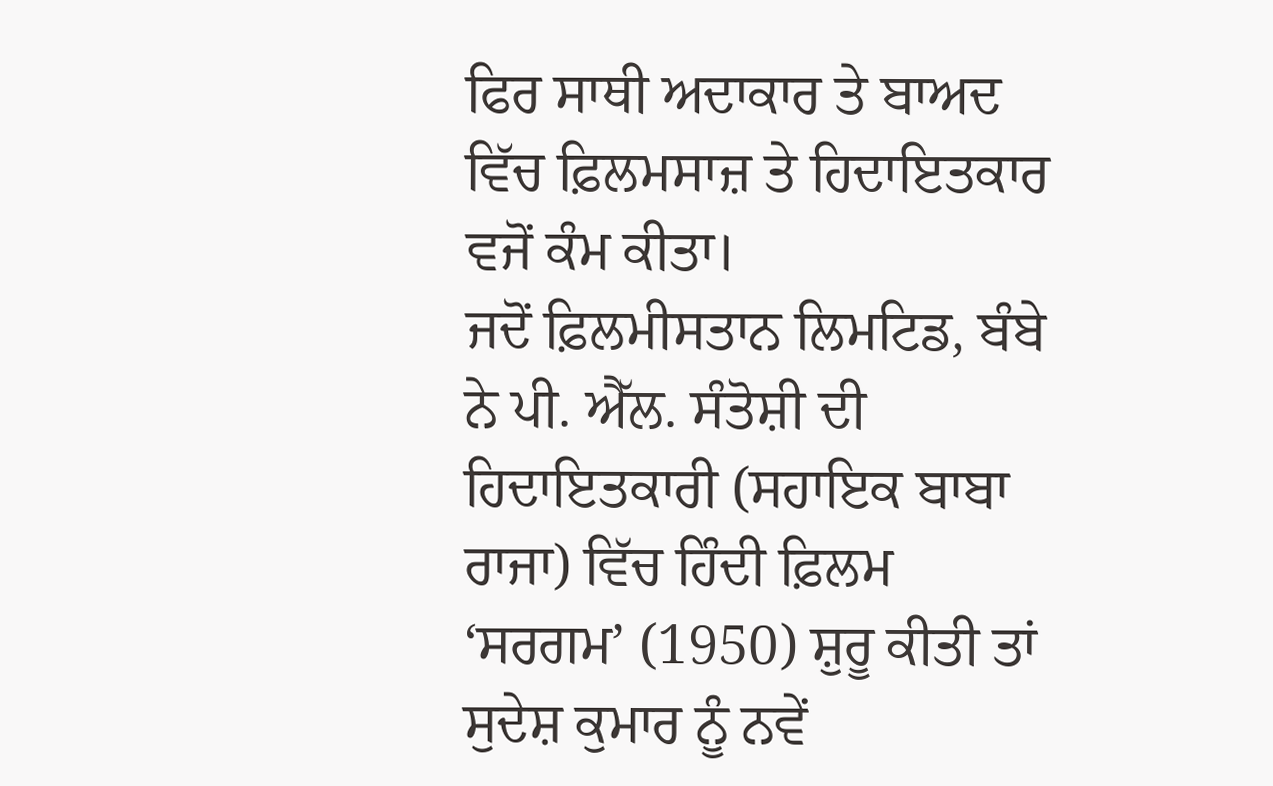ਫਿਰ ਸਾਥੀ ਅਦਾਕਾਰ ਤੇ ਬਾਅਦ ਵਿੱਚ ਫ਼ਿਲਮਸਾਜ਼ ਤੇ ਹਿਦਾਇਤਕਾਰ ਵਜੋਂ ਕੰਮ ਕੀਤਾ।
ਜਦੋਂ ਫ਼ਿਲਮੀਸਤਾਨ ਲਿਮਟਿਡ, ਬੰਬੇ ਨੇ ਪੀ. ਐੱਲ. ਸੰਤੋਸ਼ੀ ਦੀ ਹਿਦਾਇਤਕਾਰੀ (ਸਹਾਇਕ ਬਾਬਾ ਰਾਜਾ) ਵਿੱਚ ਹਿੰਦੀ ਫ਼ਿਲਮ ‘ਸਰਗਮ’ (1950) ਸ਼ੁਰੂ ਕੀਤੀ ਤਾਂ ਸੁਦੇਸ਼ ਕੁਮਾਰ ਨੂੰ ਨਵੇਂ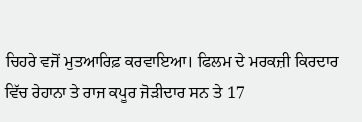ਚਿਹਰੇ ਵਜੋਂ ਮੁਤਆਰਿਫ਼ ਕਰਵਾਇਆ। ਫਿਲਮ ਦੇ ਮਰਕਜ਼ੀ ਕਿਰਦਾਰ ਵਿੱਚ ਰੇਹਾਨਾ ਤੇ ਰਾਜ ਕਪੂਰ ਜੋੜੀਦਾਰ ਸਨ ਤੇ 17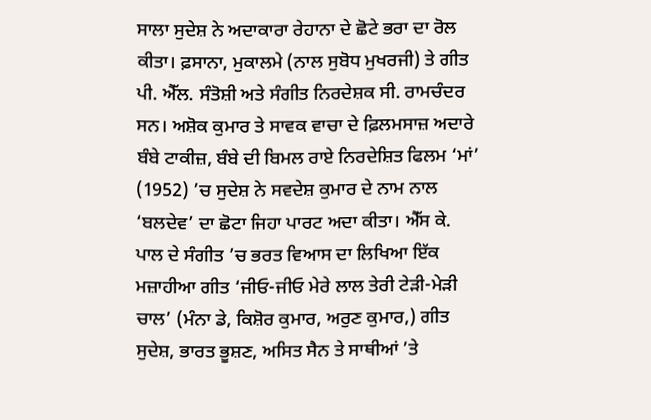ਸਾਲਾ ਸੁਦੇਸ਼ ਨੇ ਅਦਾਕਾਰਾ ਰੇਹਾਨਾ ਦੇ ਛੋਟੇ ਭਰਾ ਦਾ ਰੋਲ ਕੀਤਾ। ਫ਼ਸਾਨਾ, ਮੁਕਾਲਮੇ (ਨਾਲ ਸੁਬੋਧ ਮੁਖਰਜੀ) ਤੇ ਗੀਤ ਪੀ. ਐੱਲ. ਸੰਤੋਸ਼ੀ ਅਤੇ ਸੰਗੀਤ ਨਿਰਦੇਸ਼ਕ ਸੀ. ਰਾਮਚੰਦਰ ਸਨ। ਅਸ਼ੋਕ ਕੁਮਾਰ ਤੇ ਸਾਵਕ ਵਾਚਾ ਦੇ ਫ਼ਿਲਮਸਾਜ਼ ਅਦਾਰੇ ਬੰਬੇ ਟਾਕੀਜ਼, ਬੰਬੇ ਦੀ ਬਿਮਲ ਰਾਏ ਨਿਰਦੇਸ਼ਿਤ ਫਿਲਮ ‘ਮਾਂ’ (1952) ’ਚ ਸੁਦੇਸ਼ ਨੇ ਸਵਦੇਸ਼ ਕੁਮਾਰ ਦੇ ਨਾਮ ਨਾਲ ‘ਬਲਦੇਵ’ ਦਾ ਛੋਟਾ ਜਿਹਾ ਪਾਰਟ ਅਦਾ ਕੀਤਾ। ਐੱਸ ਕੇ. ਪਾਲ ਦੇ ਸੰਗੀਤ ’ਚ ਭਰਤ ਵਿਆਸ ਦਾ ਲਿਖਿਆ ਇੱਕ ਮਜ਼ਾਹੀਆ ਗੀਤ ‘ਜੀਓ-ਜੀਓ ਮੇਰੇ ਲਾਲ ਤੇਰੀ ਟੇੜੀ-ਮੇੜੀ ਚਾਲ’ (ਮੰਨਾ ਡੇ, ਕਿਸ਼ੋਰ ਕੁਮਾਰ, ਅਰੁਣ ਕੁਮਾਰ,) ਗੀਤ ਸੁਦੇਸ਼, ਭਾਰਤ ਭੂਸ਼ਣ, ਅਸਿਤ ਸੈਨ ਤੇ ਸਾਥੀਆਂ ’ਤੇ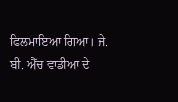ਫਿਲਮਾਇਆ ਗਿਆ। ਜੇ. ਬੀ. ਐੱਚ ਵਾਡੀਆ ਦੇ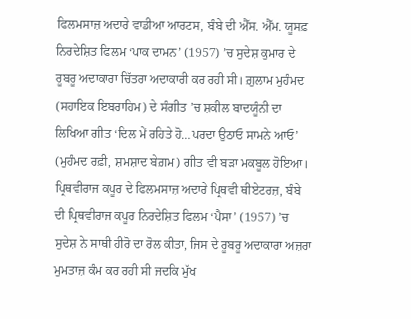ਫਿਲਮਸਾਜ਼ ਅਦਾਰੇ ਵਾਡੀਆ ਆਰਟਸ, ਬੰਬੇ ਦੀ ਐੱਸ. ਐੱਮ. ਯੂਸਫ਼ ਨਿਰਦੇਸ਼ਿਤ ਫਿਲਮ ‘ਪਾਕ ਦਾਮਨ’ (1957) ’ਚ ਸੁਦੇਸ਼ ਕੁਮਾਰ ਦੇ ਰੂਬਰੂ ਅਦਾਕਾਰਾ ਚਿੱਤਰਾ ਅਦਾਕਾਰੀ ਕਰ ਰਹੀ ਸੀ। ਗ਼ੁਲਾਮ ਮੁਹੰਮਦ (ਸਹਾਇਕ ਇਬਰਾਹਿਮ) ਦੇ ਸੰਗੀਤ ’ਚ ਸ਼ਕੀਲ ਬਾਦਯੂੰਨੀ ਦਾ ਲਿਖਿਆ ਗੀਤ ‘ਦਿਲ ਮੇਂ ਰਹਿਤੇ ਹੋ…ਪਰਦਾ ਉਠਾਓ ਸਾਮਨੇ ਆਓ’ (ਮੁਹੰਮਦ ਰਫ਼ੀ, ਸ਼ਮਸ਼ਾਦ ਬੇਗ਼ਮ) ਗੀਤ ਵੀ ਬੜਾ ਮਕਬੂਲ ਹੋਇਆ। ਪ੍ਰਿਥਵੀਰਾਜ ਕਪੂਰ ਦੇ ਫਿਲਮਸਾਜ਼ ਅਦਾਰੇ ਪ੍ਰਿਥਵੀ ਥੀਏਟਰਜ਼, ਬੰਬੇ ਦੀ ਪ੍ਰਿਥਵੀਰਾਜ ਕਪੂਰ ਨਿਰਦੇਸ਼ਿਤ ਫਿਲਮ ‘ਪੈਸਾ’ (1957) ’ਚ ਸੁਦੇਸ਼ ਨੇ ਸਾਥੀ ਹੀਰੋ ਦਾ ਰੋਲ ਕੀਤਾ, ਜਿਸ ਦੇ ਰੂਬਰੂ ਅਦਾਕਾਰਾ ਅਜ਼ਰਾ ਮੁਮਤਾਜ਼ ਕੰਮ ਕਰ ਰਹੀ ਸੀ ਜਦਕਿ ਮੁੱਖ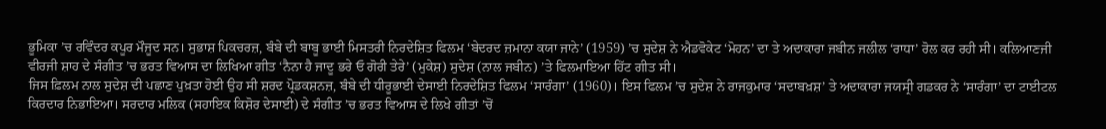ਭੂਮਿਕਾ ’ਚ ਰਵਿੰਦਰ ਕਪੂਰ ਮੌਜੂਦ ਸਨ। ਸੁਭਾਸ਼ ਪਿਕਚਰਜ਼, ਬੰਬੇ ਦੀ ਬਾਬੂ ਭਾਈ ਮਿਸਤਰੀ ਨਿਰਦੇਸ਼ਿਤ ਫਿਲਮ ‘ਬੇਦਰਦ ਜ਼ਮਾਨਾ ਕਯਾ ਜਾਨੇ’ (1959) ’ਚ ਸੁਦੇਸ਼ ਨੇ ਐਡਵੋਕੇਟ ‘ਮੋਹਨ’ ਦਾ ਤੇ ਅਦਾਕਾਰਾ ਜਬੀਨ ਜਲੀਲ ‘ਰਾਧਾ’ ਰੋਲ ਕਰ ਰਹੀ ਸੀ। ਕਲਿਆਣਜੀ ਵੀਰਜੀ ਸ਼ਾਹ ਦੇ ਸੰਗੀਤ ’ਚ ਭਰਤ ਵਿਆਸ ਦਾ ਲਿਖਿਆ ਗੀਤ ‘ਨੈਨਾ ਹੈ ਜਾਦੂ ਭਰੇ ਓ ਗੋਰੀ ਤੇਰੇ’ (ਮੁਕੇਸ਼) ਸੁਦੇਸ਼ (ਨਾਲ ਜਬੀਨ) ’ਤੇ ਫਿਲਮਾਇਆ ਹਿੱਟ ਗੀਤ ਸੀ।
ਜਿਸ ਫ਼ਿਲਮ ਨਾਲ ਸੁਦੇਸ਼ ਦੀ ਪਛਾਣ ਪੁਖ਼ਤਾ ਹੋਈ ਉਹ ਸੀ ਸ਼ਰਦ ਪ੍ਰੋਡਕਸ਼ਨਜ਼, ਬੰਬੇ ਦੀ ਧੀਰੂਭਾਈ ਦੇਸਾਈ ਨਿਰਦੇਸ਼ਿਤ ਫਿਲਮ ‘ਸਾਰੰਗਾ’ (1960)। ਇਸ ਫਿਲਮ ’ਚ ਸੁਦੇਸ਼ ਨੇ ਰਾਜਕੁਮਾਰ ‘ਸਦਾਬਖ਼ਸ਼’ ਤੇ ਅਦਾਕਾਰਾ ਜਯਸ੍ਰੀ ਗਡਕਰ ਨੇ ‘ਸਾਰੰਗਾ’ ਦਾ ਟਾਈਟਲ ਕਿਰਦਾਰ ਨਿਭਾਇਆ। ਸਰਦਾਰ ਮਲਿਕ (ਸਹਾਇਕ ਕਿਸ਼ੋਰ ਦੇਸਾਈ) ਦੇ ਸੰਗੀਤ ’ਚ ਭਰਤ ਵਿਆਸ ਦੇ ਲਿਖੇ ਗੀਤਾਂ ’ਚੋਂ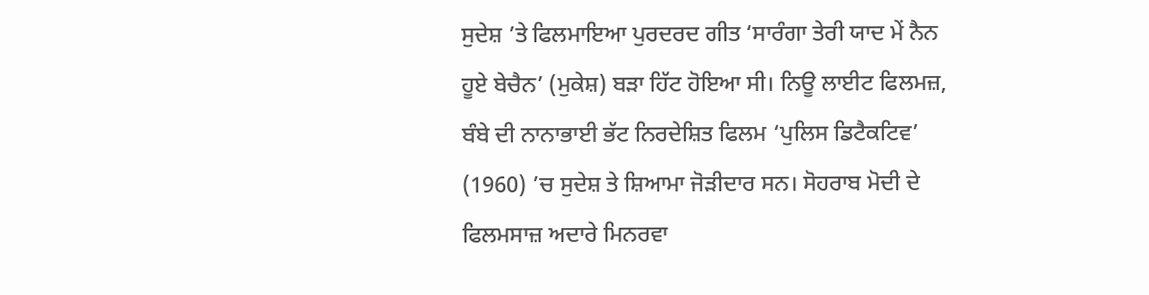ਸੁਦੇਸ਼ ’ਤੇ ਫਿਲਮਾਇਆ ਪੁਰਦਰਦ ਗੀਤ ‘ਸਾਰੰਗਾ ਤੇਰੀ ਯਾਦ ਮੇਂ ਨੈਨ ਹੂਏ ਬੇਚੈਨ’ (ਮੁਕੇਸ਼) ਬੜਾ ਹਿੱਟ ਹੋਇਆ ਸੀ। ਨਿਊ ਲਾਈਟ ਫਿਲਮਜ਼, ਬੰਬੇ ਦੀ ਨਾਨਾਭਾਈ ਭੱਟ ਨਿਰਦੇਸ਼ਿਤ ਫਿਲਮ ‘ਪੁਲਿਸ ਡਿਟੈਕਟਿਵ’ (1960) ’ਚ ਸੁਦੇਸ਼ ਤੇ ਸ਼ਿਆਮਾ ਜੋੜੀਦਾਰ ਸਨ। ਸੋਹਰਾਬ ਮੋਦੀ ਦੇ ਫਿਲਮਸਾਜ਼ ਅਦਾਰੇ ਮਿਨਰਵਾ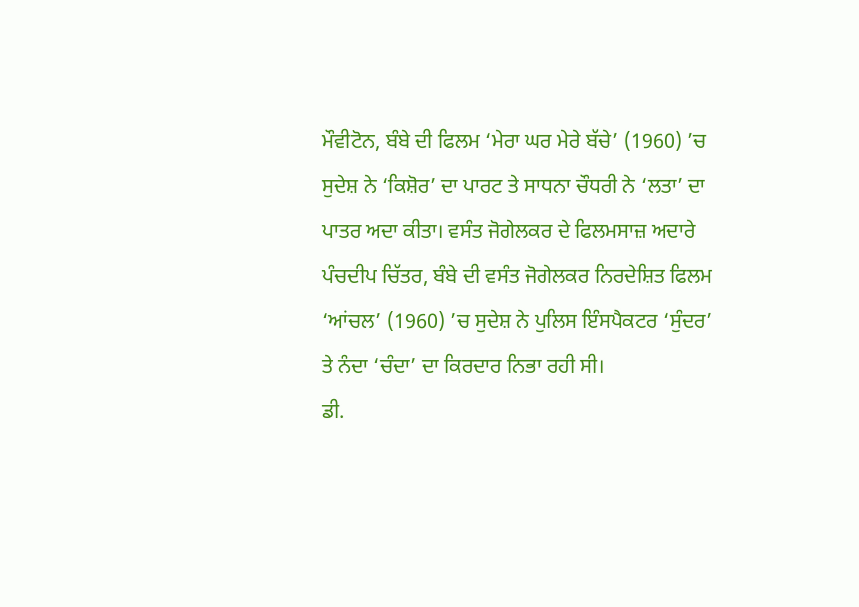ਮੌਵੀਟੋਨ, ਬੰਬੇ ਦੀ ਫਿਲਮ ‘ਮੇਰਾ ਘਰ ਮੇਰੇ ਬੱਚੇ’ (1960) ’ਚ ਸੁਦੇਸ਼ ਨੇ ‘ਕਿਸ਼ੋਰ’ ਦਾ ਪਾਰਟ ਤੇ ਸਾਧਨਾ ਚੌਧਰੀ ਨੇ ‘ਲਤਾ’ ਦਾ ਪਾਤਰ ਅਦਾ ਕੀਤਾ। ਵਸੰਤ ਜੋਗੇਲਕਰ ਦੇ ਫਿਲਮਸਾਜ਼ ਅਦਾਰੇ ਪੰਚਦੀਪ ਚਿੱਤਰ, ਬੰਬੇ ਦੀ ਵਸੰਤ ਜੋਗੇਲਕਰ ਨਿਰਦੇਸ਼ਿਤ ਫਿਲਮ ‘ਆਂਚਲ’ (1960) ’ਚ ਸੁਦੇਸ਼ ਨੇ ਪੁਲਿਸ ਇੰਸਪੈਕਟਰ ‘ਸੁੰਦਰ’ ਤੇ ਨੰਦਾ ‘ਚੰਦਾ’ ਦਾ ਕਿਰਦਾਰ ਨਿਭਾ ਰਹੀ ਸੀ।
ਡੀ.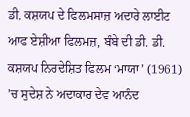ਡੀ. ਕਸ਼ਯਪ ਦੇ ਫਿਲਮਸਾਜ਼ ਅਦਾਰੇ ਲਾਈਟ ਆਫ ਏਸ਼ੀਆ ਫਿਲਮਜ਼, ਬੰਬੇ ਦੀ ਡੀ. ਡੀ. ਕਸ਼ਯਪ ਨਿਰਦੇਸ਼ਿਤ ਫਿਲਮ ‘ਮਾਯਾ’ (1961) ’ਚ ਸੁਦੇਸ਼ ਨੇ ਅਦਾਕਾਰ ਦੇਵ ਆਨੰਦ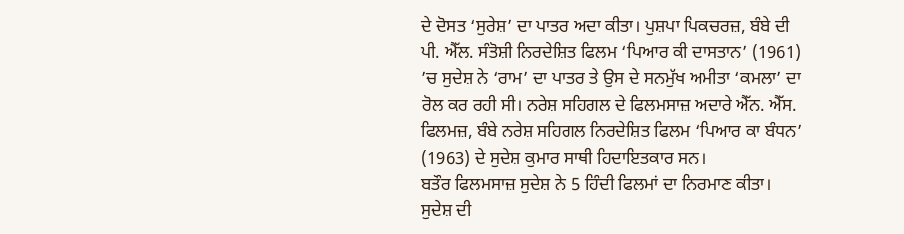ਦੇ ਦੋਸਤ ‘ਸੁਰੇਸ਼’ ਦਾ ਪਾਤਰ ਅਦਾ ਕੀਤਾ। ਪੁਸ਼ਪਾ ਪਿਕਚਰਜ਼, ਬੰਬੇ ਦੀ ਪੀ. ਐੱਲ. ਸੰਤੋਸ਼ੀ ਨਿਰਦੇਸ਼ਿਤ ਫਿਲਮ ‘ਪਿਆਰ ਕੀ ਦਾਸਤਾਨ’ (1961) ’ਚ ਸੁਦੇਸ਼ ਨੇ ‘ਰਾਮ’ ਦਾ ਪਾਤਰ ਤੇ ਉਸ ਦੇ ਸਨਮੁੱਖ ਅਮੀਤਾ ‘ਕਮਲਾ’ ਦਾ ਰੋਲ ਕਰ ਰਹੀ ਸੀ। ਨਰੇਸ਼ ਸਹਿਗਲ ਦੇ ਫਿਲਮਸਾਜ਼ ਅਦਾਰੇ ਐੱਨ. ਐੱਸ. ਫਿਲਮਜ਼, ਬੰਬੇ ਨਰੇਸ਼ ਸਹਿਗਲ ਨਿਰਦੇਸ਼ਿਤ ਫਿਲਮ ‘ਪਿਆਰ ਕਾ ਬੰਧਨ’ (1963) ਦੇ ਸੁਦੇਸ਼ ਕੁਮਾਰ ਸਾਥੀ ਹਿਦਾਇਤਕਾਰ ਸਨ।
ਬਤੌਰ ਫਿਲਮਸਾਜ਼ ਸੁਦੇਸ਼ ਨੇ 5 ਹਿੰਦੀ ਫਿਲਮਾਂ ਦਾ ਨਿਰਮਾਣ ਕੀਤਾ। ਸੁਦੇਸ਼ ਦੀ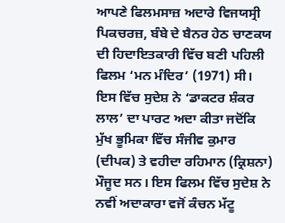ਆਪਣੇ ਫਿਲਮਸਾਜ਼ ਅਦਾਰੇ ਵਿਜਯਸ੍ਰੀ ਪਿਕਚਰਜ਼, ਬੰਬੇ ਦੇ ਬੈਨਰ ਹੇਠ ਚਾਣਕਯ ਦੀ ਹਿਦਾਇਤਕਾਰੀ ਵਿੱਚ ਬਣੀ ਪਹਿਲੀ ਫਿਲਮ ‘ਮਨ ਮੰਦਿਰ’ (1971) ਸੀ। ਇਸ ਵਿੱਚ ਸੁਦੇਸ਼ ਨੇ ‘ਡਾਕਟਰ ਸ਼ੰਕਰ ਲਾਲ’ ਦਾ ਪਾਰਟ ਅਦਾ ਕੀਤਾ ਜਦੋਂਕਿ ਮੁੱਖ ਭੂਮਿਕਾ ਵਿੱਚ ਸੰਜੀਵ ਕੁਮਾਰ (ਦੀਪਕ) ਤੇ ਵਹੀਦਾ ਰਹਿਮਾਨ (ਕ੍ਰਿਸ਼ਨਾ) ਮੌਜੂਦ ਸਨ। ਇਸ ਫਿਲਮ ਵਿੱਚ ਸੁਦੇਸ਼ ਨੇ ਨਵੀਂ ਅਦਾਕਾਰਾ ਵਜੋਂ ਕੰਚਨ ਮੱਟੂ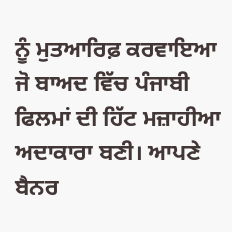ਨੂੰ ਮੁਤਆਰਿਫ਼ ਕਰਵਾਇਆ ਜੋ ਬਾਅਦ ਵਿੱਚ ਪੰਜਾਬੀ ਫਿਲਮਾਂ ਦੀ ਹਿੱਟ ਮਜ਼ਾਹੀਆ ਅਦਾਕਾਰਾ ਬਣੀ। ਆਪਣੇ ਬੈਨਰ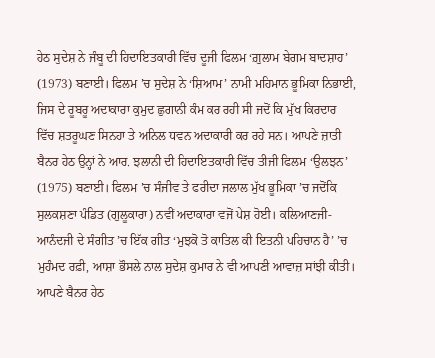ਹੇਠ ਸੁਦੇਸ਼ ਨੇ ਜੰਬੂ ਦੀ ਹਿਦਾਇਤਕਾਰੀ ਵਿੱਚ ਦੂਜੀ ਫਿਲਮ ‘ਗ਼ੁਲਾਮ ਬੇਗਮ ਬਾਦਸ਼ਾਹ’ (1973) ਬਣਾਈ। ਫਿਲਮ ’ਚ ਸੁਦੇਸ਼ ਨੇ ‘ਸ਼ਿਆਮ’ ਨਾਮੀ ਮਹਿਮਾਨ ਭੂਮਿਕਾ ਨਿਭਾਈ, ਜਿਸ ਦੇ ਰੂਬਰੂ ਅਦਾਕਾਰਾ ਕੁਮੁਦ ਛੁਗਾਨੀ ਕੰਮ ਕਰ ਰਹੀ ਸੀ ਜਦੋਂ ਕਿ ਮੁੱਖ ਕਿਰਦਾਰ ਵਿੱਚ ਸ਼ਤਰੂਘਣ ਸਿਨਹਾ ਤੇ ਅਨਿਲ ਧਵਨ ਅਦਾਕਾਰੀ ਕਰ ਰਹੇ ਸਨ। ਆਪਣੇ ਜ਼ਾਤੀ ਬੈਨਰ ਹੇਠ ਉਨ੍ਹਾਂ ਨੇ ਆਰ. ਝਲਾਨੀ ਦੀ ਹਿਦਾਇਤਕਾਰੀ ਵਿੱਚ ਤੀਜੀ ਫਿਲਮ ‘ਉਲਝਨ’ (1975) ਬਣਾਈ। ਫਿਲਮ ’ਚ ਸੰਜੀਵ ਤੇ ਫਰੀਦਾ ਜਲਾਲ ਮੁੱਖ ਭੂਮਿਕਾ ’ਚ ਜਦੋਂਕਿ ਸੁਲਕਸ਼ਣਾ ਪੰਡਿਤ (ਗੁਲੂਕਾਰਾ) ਨਵੀਂ ਅਦਾਕਾਰਾ ਵਜੋਂ ਪੇਸ਼ ਹੋਈ। ਕਲਿਆਣਜੀ-ਆਨੰਦਜੀ ਦੇ ਸੰਗੀਤ ’ਚ ਇੱਕ ਗੀਤ ‘ਮੁਝਕੋ ਤੋ ਕਾਤਿਲ ਕੀ ਇਤਨੀ ਪਹਿਚਾਨ ਹੈ’ ’ਚ ਮੁਹੰਮਦ ਰਫ਼ੀ, ਆਸ਼ਾ ਭੌਸਲੇ ਨਾਲ ਸੁਦੇਸ਼ ਕੁਮਾਰ ਨੇ ਵੀ ਆਪਣੀ ਆਵਾਜ਼ ਸਾਂਝੀ ਕੀਤੀ। ਆਪਣੇ ਬੈਨਰ ਹੇਠ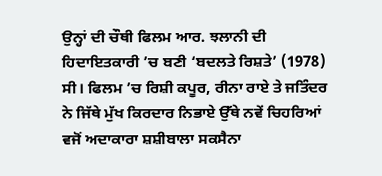ਉਨ੍ਹਾਂ ਦੀ ਚੌਥੀ ਫਿਲਮ ਆਰ. ਝਲਾਨੀ ਦੀ ਹਿਦਾਇਤਕਾਰੀ ’ਚ ਬਣੀ ‘ਬਦਲਤੇ ਰਿਸ਼ਤੇ’ (1978) ਸੀ। ਫਿਲਮ ’ਚ ਰਿਸ਼ੀ ਕਪੂਰ, ਰੀਨਾ ਰਾਏ ਤੇ ਜਤਿੰਦਰ ਨੇ ਜਿੱਥੇ ਮੁੱਖ ਕਿਰਦਾਰ ਨਿਭਾਏ ਉੱਥੇ ਨਵੇਂ ਚਿਹਰਿਆਂ ਵਜੋਂ ਅਦਾਕਾਰਾ ਸ਼ਸ਼ੀਬਾਲਾ ਸਕਸੈਨਾ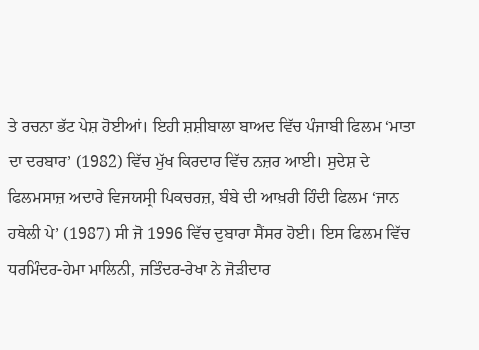ਤੇ ਰਚਨਾ ਭੱਟ ਪੇਸ਼ ਹੋਈਆਂ। ਇਹੀ ਸ਼ਸ਼ੀਬਾਲਾ ਬਾਅਦ ਵਿੱਚ ਪੰਜਾਬੀ ਫਿਲਮ ‘ਮਾਤਾ ਦਾ ਦਰਬਾਰ’ (1982) ਵਿੱਚ ਮੁੱਖ ਕਿਰਦਾਰ ਵਿੱਚ ਨਜ਼ਰ ਆਈ। ਸੁਦੇਸ਼ ਦੇ ਫਿਲਮਸਾਜ਼ ਅਦਾਰੇ ਵਿਜਯਸ੍ਰੀ ਪਿਕਚਰਜ਼, ਬੰਬੇ ਦੀ ਆਖ਼ਰੀ ਹਿੰਦੀ ਫਿਲਮ ‘ਜਾਨ ਹਥੇਲੀ ਪੇ’ (1987) ਸੀ ਜੋ 1996 ਵਿੱਚ ਦੁਬਾਰਾ ਸੈਂਸਰ ਹੋਈ। ਇਸ ਫਿਲਮ ਵਿੱਚ ਧਰਮਿੰਦਰ-ਹੇਮਾ ਮਾਲਿਨੀ, ਜਤਿੰਦਰ-ਰੇਖਾ ਨੇ ਜੋੜੀਦਾਰ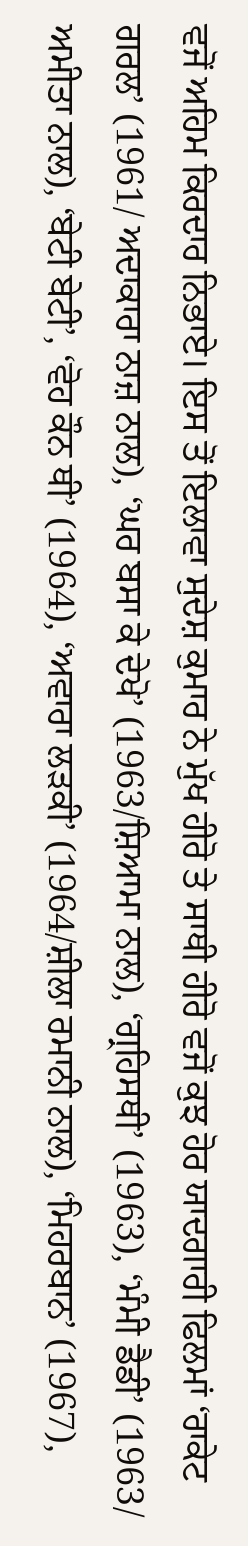ਵਜੋਂ ਅਹਿਮ ਕਿਰਦਾਰ ਨਿਭਾਏ। ਇਸ ਤੋਂ ਇਲਾਵਾ ਸੁਦੇਸ਼ ਕੁਮਾਰ ਨੇ ਮੁੱਖ ਹੀਰੋ ਤੇ ਸਾਥੀ ਹੀਰੋ ਵਜੋਂ ਕੁਝ ਹੋਰ ਯਾਦਗਾਰੀ ਫਿਲਮਾਂ ‘ਰਾਕੇਟ ਗਰਲ’ (1961/ ਅਦਾਕਾਰਾ ਨਾਜ਼ ਨਾਲ), ‘ਘਰ ਬਸਾ ਕੇ ਦੇਖੋ’ (1963/ਸ਼ਿਆਮਾ ਨਾਲ), ‘ਗ੍ਰਹਿਸਥੀ’ (1963), ‘ਮੰਮੀ ਡੈਡੀ’ (1963/ ਅਮੀਤਾ ਨਾਲ), ‘ਬੇਟੀ ਬੇਟੀ’, ‘ਵੋਹ ਕੌਨ ਥੀ’ (1964), ‘ਅਵਾਰਾ ਲੜਕੀ’ (1964/ਸ਼ੀਲਾ ਰਮਾਨੀ ਨਾਲ), ‘ਮਿਹਰਬਾਨ’ (1967),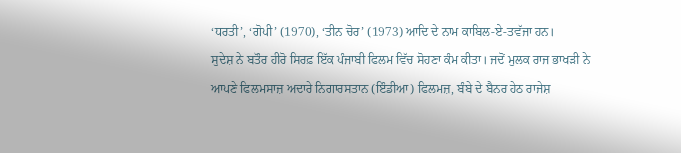‘ਧਰਤੀ’, ‘ਗੋਪੀ’ (1970), ‘ਤੀਨ ਚੋਰ’ (1973) ਆਦਿ ਦੇ ਨਾਮ ਕਾਬਿਲ-ਏ-ਤਵੱਜਾ ਹਨ।
ਸੁਦੇਸ਼ ਨੇ ਬਤੌਰ ਹੀਰੋ ਸਿਰਫ਼ ਇੱਕ ਪੰਜਾਬੀ ਫਿਲਮ ਵਿੱਚ ਸੋਹਣਾ ਕੰਮ ਕੀਤਾ। ਜਦੋਂ ਮੁਲਕ ਰਾਜ ਭਾਖੜੀ ਨੇ ਆਪਣੇ ਫਿਲਮਸਾਜ਼ ਅਦਾਰੇ ਨਿਗਾਰਸਤਾਨ (ਇੰਡੀਆ) ਫਿਲਮਜ਼, ਬੰਬੇ ਦੇ ਬੈਨਰ ਹੇਠ ਰਾਜੇਸ਼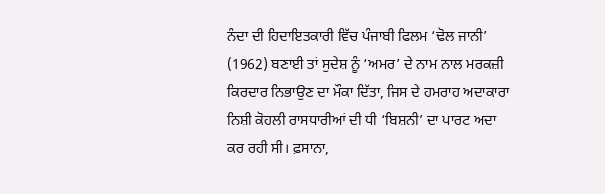ਨੰਦਾ ਦੀ ਹਿਦਾਇਤਕਾਰੀ ਵਿੱਚ ਪੰਜਾਬੀ ਫਿਲਮ ‘ਢੋਲ ਜਾਨੀ’ (1962) ਬਣਾਈ ਤਾਂ ਸੁਦੇਸ਼ ਨੂੰ ‘ਅਮਰ’ ਦੇ ਨਾਮ ਨਾਲ ਮਰਕਜ਼ੀ ਕਿਰਦਾਰ ਨਿਭਾਉਣ ਦਾ ਮੌਕਾ ਦਿੱਤਾ, ਜਿਸ ਦੇ ਹਮਰਾਹ ਅਦਾਕਾਰਾ ਨਿਸ਼ੀ ਕੋਹਲੀ ਰਾਸਧਾਰੀਆਂ ਦੀ ਧੀ ‘ਬਿਸ਼ਨੀ’ ਦਾ ਪਾਰਟ ਅਦਾ ਕਰ ਰਹੀ ਸੀ। ਫ਼ਸਾਨਾ,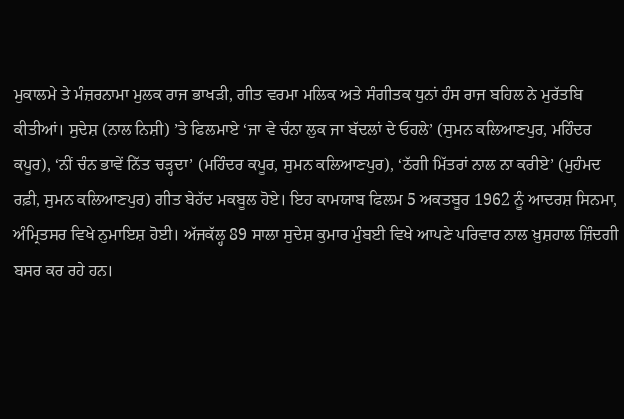ਮੁਕਾਲਮੇ ਤੇ ਮੰਜ਼ਰਨਾਮਾ ਮੁਲਕ ਰਾਜ ਭਾਖੜੀ, ਗੀਤ ਵਰਮਾ ਮਲਿਕ ਅਤੇ ਸੰਗੀਤਕ ਧੁਨਾਂ ਹੰਸ ਰਾਜ ਬਹਿਲ ਨੇ ਮੁਰੱਤਬਿ ਕੀਤੀਆਂ। ਸੁਦੇਸ਼ (ਨਾਲ ਨਿਸ਼ੀ) ’ਤੇ ਫਿਲਮਾਏ ‘ਜਾ ਵੇ ਚੰਨਾ ਲੁਕ ਜਾ ਬੱਦਲਾਂ ਦੇ ਓਹਲੇ’ (ਸੁਮਨ ਕਲਿਆਣਪੁਰ, ਮਹਿੰਦਰ ਕਪੂਰ), ‘ਨੀਂ ਚੰਨ ਭਾਵੇਂ ਨਿੱਤ ਚੜ੍ਹਦਾ’ (ਮਹਿੰਦਰ ਕਪੂਰ, ਸੁਮਨ ਕਲਿਆਣਪੁਰ), ‘ਠੱਗੀ ਮਿੱਤਰਾਂ ਨਾਲ ਨਾ ਕਰੀਏ’ (ਮੁਹੰਮਦ ਰਫ਼ੀ, ਸੁਮਨ ਕਲਿਆਣਪੁਰ) ਗੀਤ ਬੇਹੱਦ ਮਕਬੂਲ ਹੋਏ। ਇਹ ਕਾਮਯਾਬ ਫਿਲਮ 5 ਅਕਤਬੂਰ 1962 ਨੂੰ ਆਦਰਸ਼ ਸਿਨਮਾ, ਅੰਮ੍ਰਿਤਸਰ ਵਿਖੇ ਨੁਮਾਇਸ਼ ਹੋਈ। ਅੱਜਕੱਲ੍ਹ 89 ਸਾਲਾ ਸੁਦੇਸ਼ ਕੁਮਾਰ ਮੁੰਬਈ ਵਿਖੇ ਆਪਣੇ ਪਰਿਵਾਰ ਨਾਲ ਖ਼ੁਸ਼ਹਾਲ ਜ਼ਿੰਦਗੀ ਬਸਰ ਕਰ ਰਹੇ ਹਨ।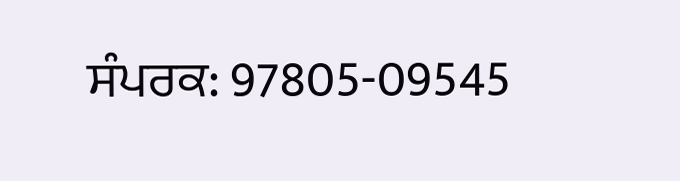ਸੰਪਰਕ: 97805-09545